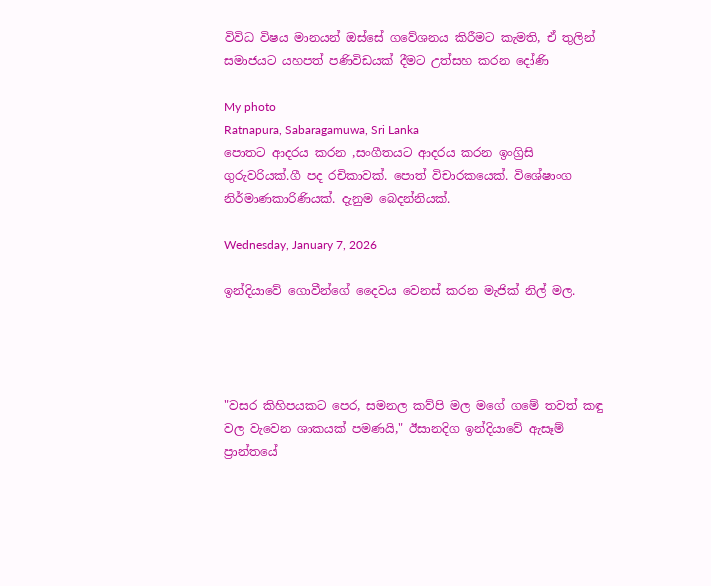විවිධ විෂය මානයන් ඔස්සේ ගවේශනය කිරීමට කැමති, ඒ තුලින් සමාජයට යහපත් පණිවිඩයක් දීමට උත්සහ කරන දෝණි

My photo
Ratnapura, Sabaragamuwa, Sri Lanka
පොතට ආදරය කරන ,සංගීතයට ආදරය කරන ඉංග්‍රිසි ගුරුවරියක්.ගී පද රචිකාවක්. පොත් විචාරකයෙක්. විශේෂාංග නිර්මාණකාරිණියක්. දැනුම බෙදන්නියක්.

Wednesday, January 7, 2026

ඉන්දියාවේ ගොවීන්ගේ දෛවය වෙනස් කරන මැජික් නිල් මල.




"වසර කිහිපයකට පෙර, සමනල කව්පි මල මගේ ගමේ තවත් කඳු වල වැවෙන ශාකයක් පමණයි," ඊසානදිග ඉන්දියාවේ ඇසෑම් ප්‍රාන්තයේ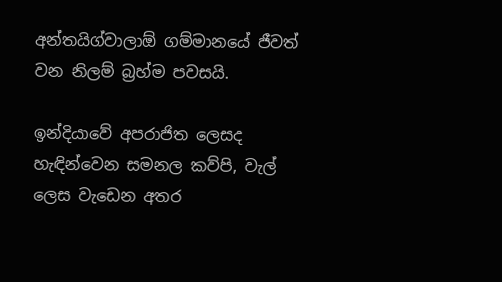අන්තයිග්වාලාඕ ගම්මානයේ ජීවත් වන නිලම් බ්‍රහ්ම පවසයි.

ඉන්දියාවේ අපරාජිත ලෙසද හැඳින්වෙන සමනල කව්පි, වැල් ලෙස වැඩෙන අතර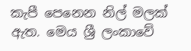කැපී පෙනෙන නිල් මලක් ඇත. මෙය ශ්‍රී ලංකාවේ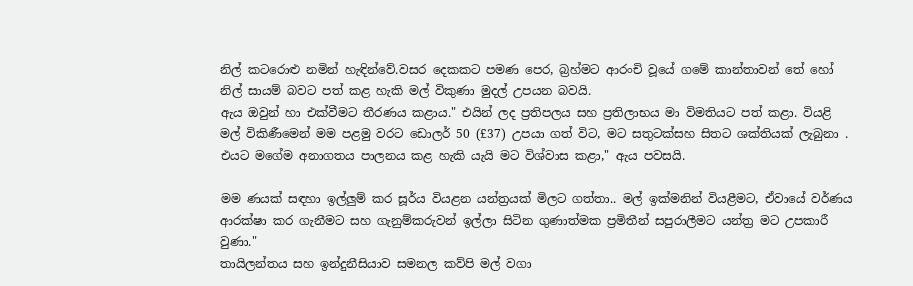නිල් කටරොළු නමින් හැඳින්වේ.වසර දෙකකට පමණ පෙර, බ්‍රහ්මට ආරංචි වූයේ ගමේ කාන්තාවන් තේ හෝ නිල් සායම් බවට පත් කළ හැකි මල් විකුණා මුදල් උපයන බවයි.
ඇය ඔවුන් හා එක්වීමට තීරණය කළාය." එයින් ලද ප්‍රතිපලය සහ ප්‍රතිලාභය මා විමතියට පත් කළා. වියළි මල් විකිණීමෙන් මම පළමු වරට ඩොලර් 50 (£37) උපයා ගත් විට, මට සතුටක්සහ සිතට ශක්තියක් ලැබුනා . එයට මගේම අනාගතය පාලනය කළ හැකි යැයි මට විශ්වාස කළා," ඇය පවසයි.

මම ණයක් සඳහා ඉල්ලුම් කර සූර්ය වියළන යන්ත්‍රයක් මිලට ගත්තා.. මල් ඉක්මනින් වියළීමට, ඒවායේ වර්ණය ආරක්ෂා කර ගැනීමට සහ ගැනුම්කරුවන් ඉල්ලා සිටින ගුණාත්මක ප්‍රමිතීන් සපුරාලීමට යන්ත්‍ර මට උපකාරී වුණා."
තායිලන්තය සහ ඉන්දුනීසියාව සමනල කව්පි මල් වගා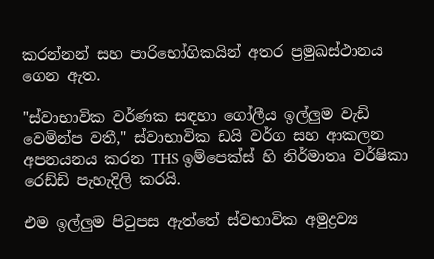කරන්නන් සහ පාරිභෝගිකයින් අතර ප්‍රමුඛස්ථානය ගෙන ඇත.

"ස්වාභාවික වර්ණක සඳහා ගෝලීය ඉල්ලුම වැඩි වෙමින්ප වතී," ස්වාභාවික ඩයි වර්ග සහ ආකලන අපනයනය කරන THS ඉම්පෙක්ස් හි නිර්මාතෘ වර්ෂිකා රෙඩ්ඩි පැහැදිලි කරයි.

එම ඉල්ලුම පිටුපස ඇත්තේ ස්වභාවික අමුද්‍රව්‍ය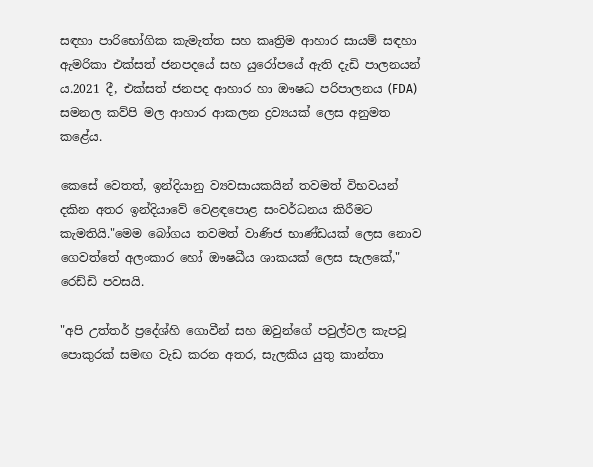සඳහා පාරිභෝගික කැමැත්ත සහ කෘත්‍රිම ආහාර සායම් සඳහා ඇමරිකා එක්සත් ජනපදයේ සහ යුරෝපයේ ඇති දැඩි පාලනයන් ය.2021 දී, එක්සත් ජනපද ආහාර හා ඖෂධ පරිපාලනය (FDA) සමනල කව්පි මල ආහාර ආකලන ද්‍රව්‍යයක් ලෙස අනුමත කළේය.

කෙසේ වෙතත්, ඉන්දියානු ව්‍යවසායකයින් තවමත් විභවයන් දකින අතර ඉන්දියාවේ වෙළඳපොළ සංවර්ධනය කිරීමට කැමතියි."මෙම බෝගය තවමත් වාණිජ භාණ්ඩයක් ලෙස නොව ගෙවත්තේ අලංකාර හෝ ඖෂධීය ශාකයක් ලෙස සැලකේ," රෙඩ්ඩි පවසයි.

"අපි උත්තර් ප්‍රදේශ්හි ගොවීන් සහ ඔවුන්ගේ පවුල්වල කැපවූ පොකුරක් සමඟ වැඩ කරන අතර, සැලකිය යුතු කාන්තා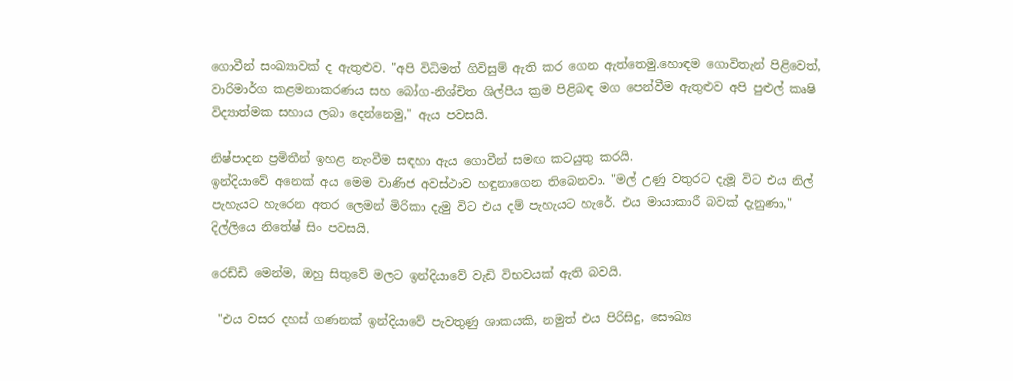ගොවීන් සංඛ්‍යාවක් ද ඇතුළුව. "අපි විධිමත් ගිවිසුම් ඇති කර ගෙන ඇත්තෙමු.හොඳම ගොවිතැන් පිළිවෙත්, වාරිමාර්ග කළමනාකරණය සහ බෝග-නිශ්චිත ශිල්පීය ක්‍රම පිළිබඳ මග පෙන්වීම ඇතුළුව අපි පුළුල් කෘෂි විද්‍යාත්මක සහාය ලබා දෙන්නෙමු," ඇය පවසයි.

නිෂ්පාදන ප්‍රමිතීන් ඉහළ නැංවීම සඳහා ඇය ගොවීන් සමඟ කටයුතු කරයි.
ඉන්දියාවේ අනෙක් අය මෙම වාණිජ අවස්ථාව හඳුනාගෙන තිබෙනවා. "මල් උණු වතුරට දැමූ විට එය නිල් පැහැයට හැරෙන අතර ලෙමන් මිරිකා දැමු විට එය දම් පැහැයට හැරේ. එය මායාකාරී බවක් දැනුණා," දිල්ලියෙ නිතේෂ් සිං පවසයි.

රෙඩ්ඩි මෙන්ම, ඔහු සිතුවේ මලට ඉන්දියාවේ වැඩි විභවයක් ඇති බවයි.

 "එය වසර දහස් ගණනක් ඉන්දියාවේ පැවතුණු ශාකයකි, නමුත් එය පිරිසිදු, සෞඛ්‍ය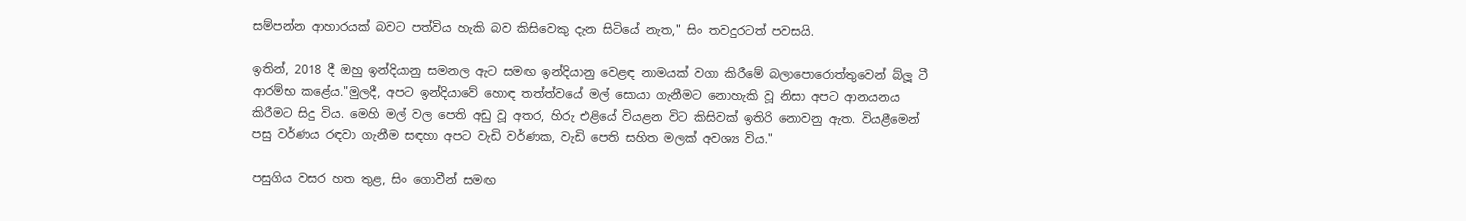සම්පන්න ආහාරයක් බවට පත්විය හැකි බව කිසිවෙකු දැන සිටියේ නැත," සිං තවදුරටත් පවසයි.

ඉතින්, 2018 දී ඔහු ඉන්දියානු සමනල ඇට සමඟ ඉන්දියානු වෙළඳ නාමයක් වගා කිරීමේ බලාපොරොත්තුවෙන් බ්ලූ ටී ආරම්භ කළේය."මුලදී, අපට ඉන්දියාවේ හොඳ තත්ත්වයේ මල් සොයා ගැනීමට නොහැකි වූ නිසා අපට ආනයනය කිරීමට සිදු විය. මෙහි මල් වල පෙති අඩු වූ අතර, හිරු එළියේ වියළන විට කිසිවක් ඉතිරි නොවනු ඇත. වියළීමෙන් පසු වර්ණය රඳවා ගැනීම සඳහා අපට වැඩි වර්ණක, වැඩි පෙති සහිත මලක් අවශ්‍ය විය."

පසුගිය වසර හත තුළ, සිං ගොවීන් සමඟ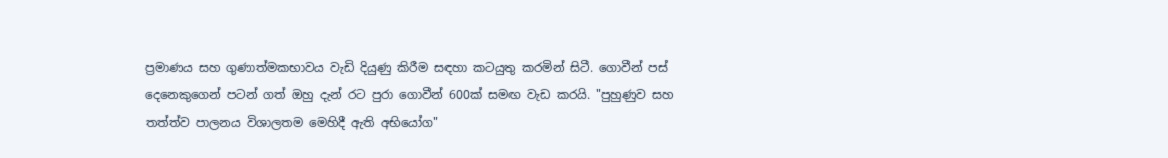ප්‍රමාණය සහ ගුණාත්මකභාවය වැඩි දියුණු කිරීම සඳහා කටයුතු කරමින් සිටී. ගොවීන් පස් දෙනෙකුගෙන් පටන් ගත් ඔහු දැන් රට පුරා ගොවීන් 600ක් සමඟ වැඩ කරයි. "පුහුණුව සහ තත්ත්ව පාලනය විශාලතම මෙහිදී ඇති අභියෝග"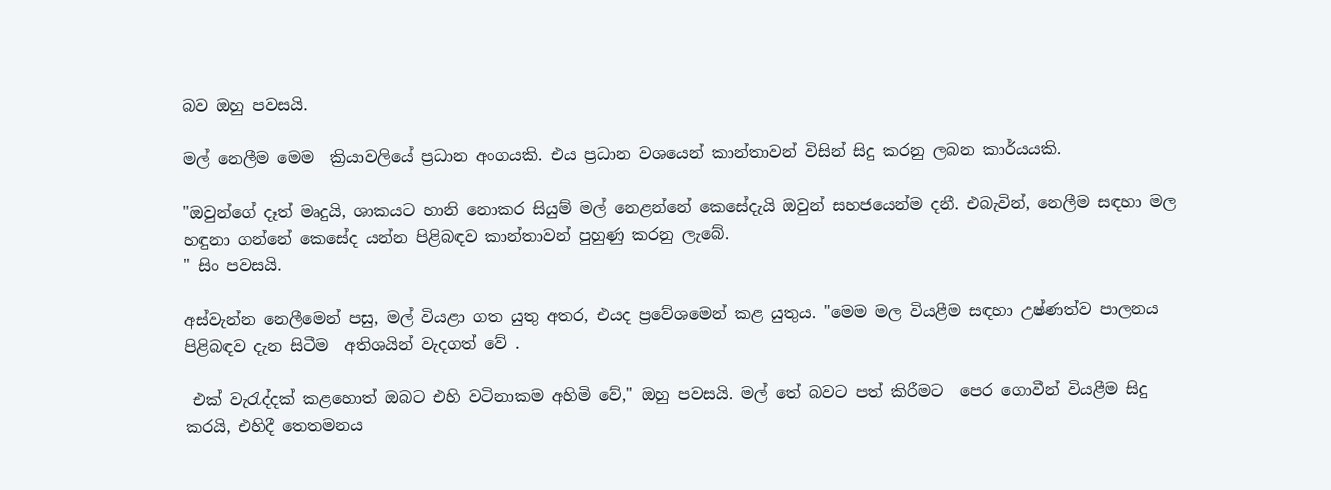බව ඔහු පවසයි.

මල් නෙලීම මෙම  ක්‍රියාවලියේ ප්‍රධාන අංගයකි. එය ප්‍රධාන වශයෙන් කාන්තාවන් විසින් සිදු කරනු ලබන කාර්යයකි.

"ඔවුන්ගේ දෑත් මෘදුයි, ශාකයට හානි නොකර සියුම් මල් නෙළන්නේ කෙසේදැයි ඔවුන් සහජයෙන්ම දනී. එබැවින්, නෙලීම සඳහා මල හඳුනා ගන්නේ කෙසේද යන්න පිළිබඳව කාන්තාවන් පුහුණු කරනු ලැබේ.
" සිං පවසයි.

අස්වැන්න නෙලීමෙන් පසු, මල් වියළා ගත යුතු අතර, එයද ප්‍රවේශමෙන් කළ යුතුය. "මෙම මල වියළීම සඳහා උෂ්ණත්ව පාලනය පිළිබඳව දැන සිටීම  අතිශයින් වැදගත් වේ .

 එක් වැරැද්දක් කළහොත් ඔබට එහි වටිනාකම අහිමි වේ," ඔහු පවසයි. මල් තේ බවට පත් කිරීමට  පෙර ගොවීන් වියළීම සිදු කරයි, එහිදී තෙතමනය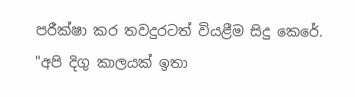පරීක්ෂා කර තවදුරටත් වියළීම සිදු කෙරේ. "අපි දිගු කාලයක් ඉතා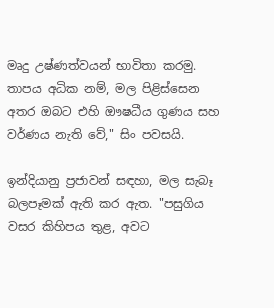මෘදු උෂ්ණත්වයන් භාවිතා කරමු. තාපය අධික නම්, මල පිළිස්සෙන අතර ඔබට එහි ඖෂධීය ගුණය සහ වර්ණය නැති වේ," සිං පවසයි.

ඉන්දියානු ප්‍රජාවන් සඳහා, මල සැබෑ බලපෑමක් ඇති කර ඇත. "පසුගිය වසර කිහිපය තුළ, අවට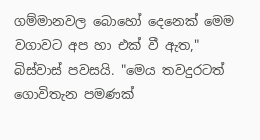ගම්මානවල බොහෝ දෙනෙක් මෙම වගාවට අප හා එක් වී ඇත," බිස්වාස් පවසයි. "මෙය තවදුරටත් ගොවිතැන පමණක්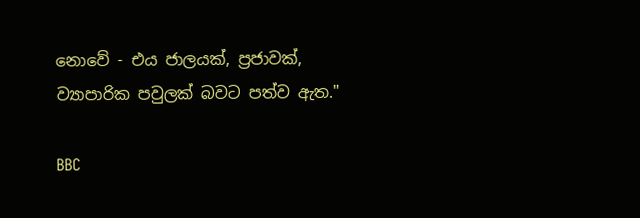නොවේ - එය ජාලයක්, ප්‍රජාවක්, ව්‍යාපාරික පවුලක් බවට පත්ව ඇත."

BBC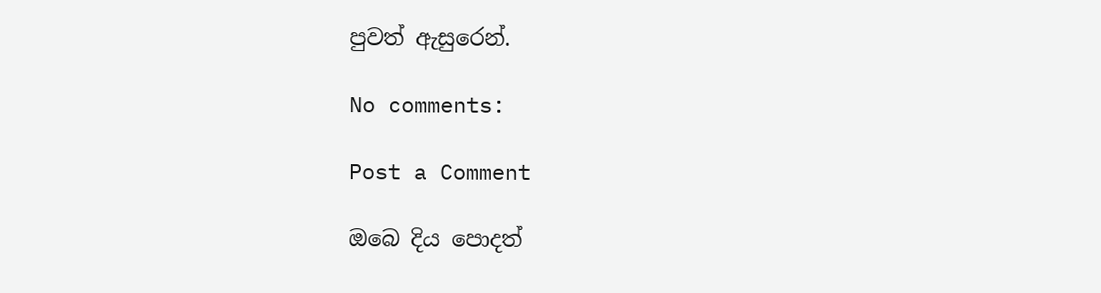පුවත් ඇසුරෙන්.

No comments:

Post a Comment

ඔබෙ දිය පොදත්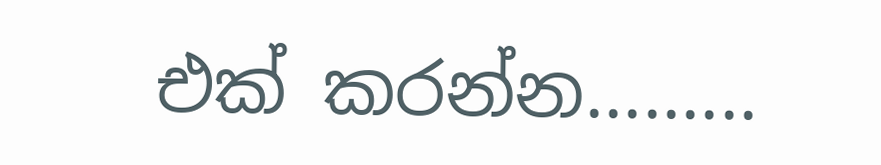එක් කරන්න.........